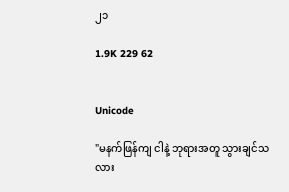၂၁

1.9K 229 62


Unicode

"မနက်ဖြန်ကျ ငါနဲ့ ဘုရားအတူ သွားချင်သလား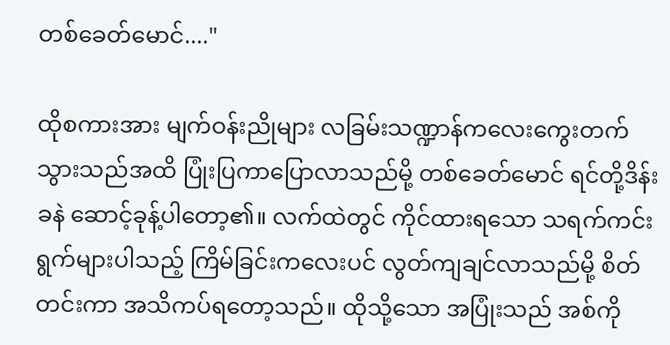တစ်ခေတ်မောင်...."

ထိုစကားအား မျက်ဝန်းညိုများ လခြမ်းသဏ္ဍာန်ကလေးကွေးတက်သွားသည်အထိ ပြုံးပြကာပြောလာသည်မို့ တစ်ခေတ်မောင် ရင်တို့ဒိန်းခနဲ ဆောင့်ခုန့်ပါတော့၏။ လက်ထဲတွင် ကိုင်ထားရသော သရက်ကင်းရွက်များပါသည့် ကြိမ်ခြင်းကလေးပင် လွတ်ကျချင်လာသည်မို့ စိတ်တင်းကာ အသိကပ်ရတော့သည်။ ထိုသို့သော အပြုံးသည် အစ်ကို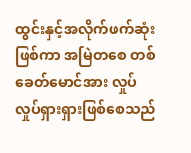ထွင်းနှင့်အလိုက်ဖက်ဆုံးဖြစ်ကာ အမြဲတစေ တစ်ခေတ်မောင်အား လှုပ်လှုပ်ရှားရှားဖြစ်စေသည်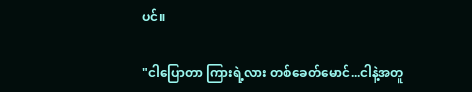ပင်။

"ငါပြောတာ ကြားရဲ့လား တစ်ခေတ်မောင်...ငါနဲ့အတူ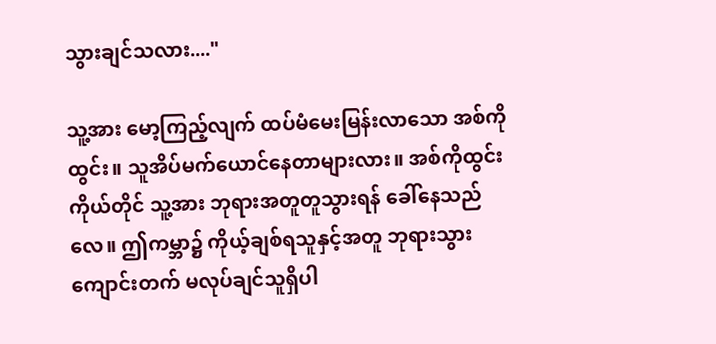သွားချင်သလား...."

သူ့အား မော့ကြည့်လျက် ထပ်မံမေးမြန်းလာသော အစ်ကိုထွင်း။ သူအိပ်မက်ယောင်နေတာများလား။ အစ်ကိုထွင်းကိုယ်တိုင် သူ့အား ဘုရားအတူတူသွားရန် ခေါ်နေသည်လေ။ ဤကမ္ဘာ၌ ကိုယ့်ချစ်ရသူနှင့်အတူ ဘုရားသွားကျောင်းတက် မလုပ်ချင်သူရှိပါ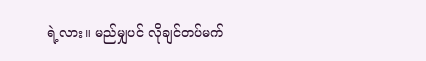ရဲ့လား။ မည်မျှပင် လိုချင်တပ်မက်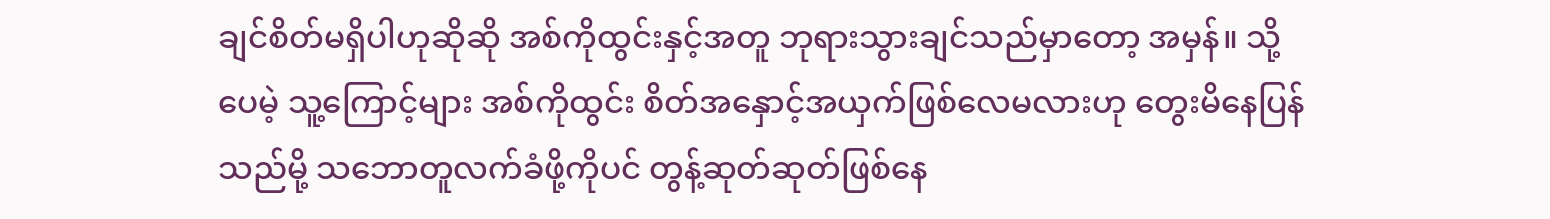ချင်စိတ်မရှိပါဟုဆိုဆို အစ်ကိုထွင်းနှင့်အတူ ဘုရားသွားချင်သည်မှာတော့ အမှန်။ သို့ပေမဲ့ သူ့ကြောင့်များ အစ်ကိုထွင်း စိတ်အနှောင့်အယှက်ဖြစ်လေမလားဟု တွေးမိနေပြန်သည်မို့ သဘောတူလက်ခံဖို့ကိုပင် တွန့်ဆုတ်ဆုတ်ဖြစ်နေ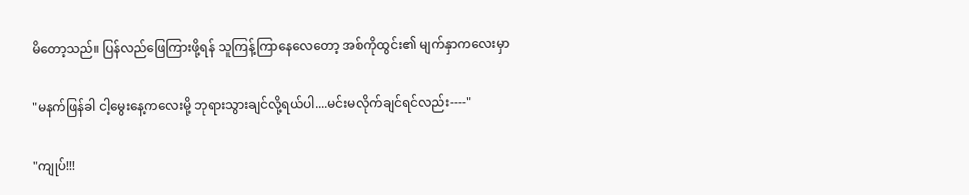မိတော့သည်။ ပြန်လည်ဖြေကြားဖို့ရန် သူကြန့်ကြာနေလေတော့ အစ်ကိုထွင်း၏ မျက်နှာကလေးမှာ

"မနက်ဖြန်ခါ ငါ့မွေးနေ့ကလေးမို့ ဘုရားသွားချင်လို့ရယ်ပါ....မင်းမလိုက်ချင်ရင်လည်း----"

"ကျုပ်!!!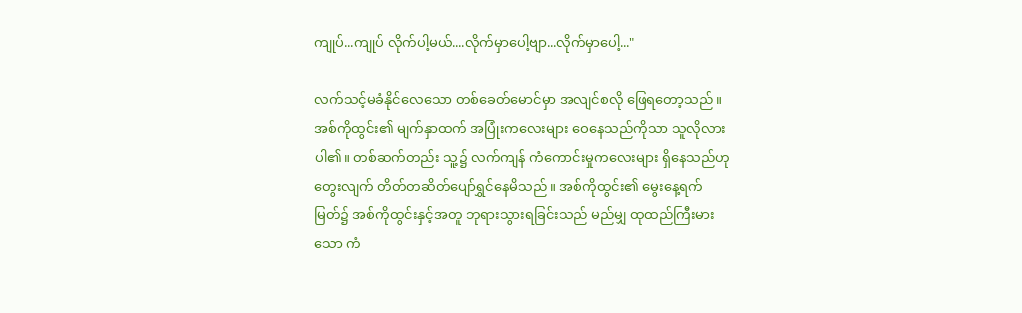ကျုပ်...ကျုပ် လိုက်ပါ့မယ်....လိုက်မှာပေါ့ဗျာ...လိုက်မှာပေါ့..."

လက်သင့်မခံနိုင်လေသော တစ်ခေတ်မောင်မှာ အလျင်စလို ဖြေရတော့သည်။ အစ်ကိုထွင်း၏ မျက်နှာထက် အပြုံးကလေးများ ဝေနေသည်ကိုသာ သူလိုလားပါ၏။ တစ်ဆက်တည်း သူ့၌ လက်ကျန် ကံကောင်းမှုကလေးများ ရှိနေသည်ဟု တွေးလျက် တိတ်တဆိတ်ပျော်ရွှင်နေမိသည်။ အစ်ကိုထွင်း၏ မွေးနေ့ရက်မြတ်၌ အစ်ကိုထွင်းနှင့်အတူ ဘုရားသွားရခြင်းသည် မည်မျှ ထုထည်ကြီးမားသော ကံ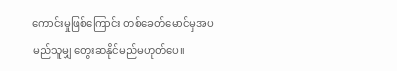ကောင်းမှုဖြစ်ကြောင်း တစ်ခေတ်မောင်မှအပ မည်သူမျှ တွေးဆနိုင်မည်မဟုတ်ပေ။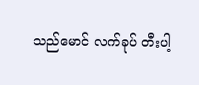သည်မောင် လက်ခုပ် တီးပါ့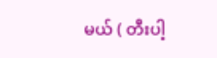မယ် ( တီးပါ့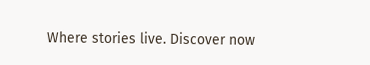Where stories live. Discover now